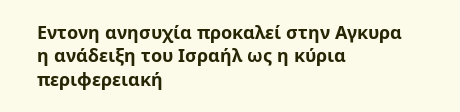Εντονη ανησυχία προκαλεί στην Αγκυρα η ανάδειξη του Ισραήλ ως η κύρια περιφερειακή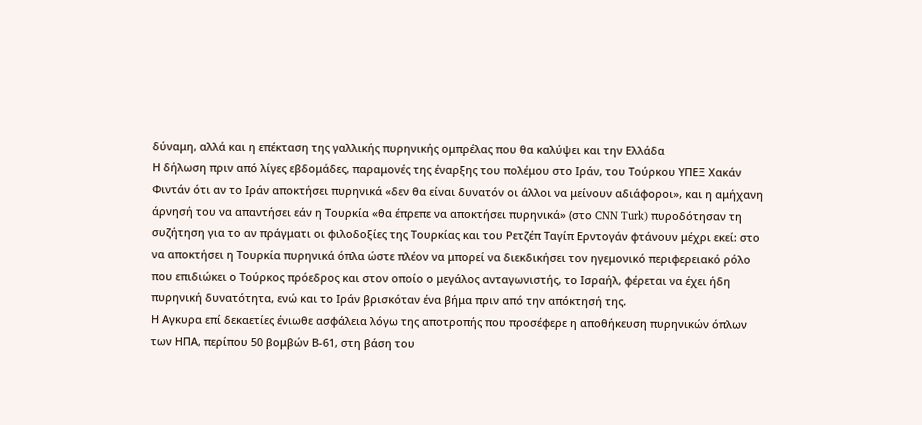δύναμη, αλλά και η επέκταση της γαλλικής πυρηνικής ομπρέλας που θα καλύψει και την Ελλάδα
Η δήλωση πριν από λίγες εβδομάδες, παραμονές της έναρξης του πολέμου στο Ιράν, του Τούρκου ΥΠΕΞ Χακάν Φιντάν ότι αν το Ιράν αποκτήσει πυρηνικά «δεν θα είναι δυνατόν οι άλλοι να μείνουν αδιάφοροι», και η αμήχανη άρνησή του να απαντήσει εάν η Τουρκία «θα έπρεπε να αποκτήσει πυρηνικά» (στο CNN Turk) πυροδότησαν τη συζήτηση για το αν πράγματι οι φιλοδοξίες της Τουρκίας και του Ρετζέπ Ταγίπ Ερντογάν φτάνουν μέχρι εκεί: στο να αποκτήσει η Τουρκία πυρηνικά όπλα ώστε πλέον να μπορεί να διεκδικήσει τον ηγεμονικό περιφερειακό ρόλο που επιδιώκει ο Τούρκος πρόεδρος και στον οποίο ο μεγάλος ανταγωνιστής, το Ισραήλ, φέρεται να έχει ήδη πυρηνική δυνατότητα, ενώ και το Ιράν βρισκόταν ένα βήμα πριν από την απόκτησή της.
Η Αγκυρα επί δεκαετίες ένιωθε ασφάλεια λόγω της αποτροπής που προσέφερε η αποθήκευση πυρηνικών όπλων των ΗΠΑ, περίπου 50 βομβών Β-61, στη βάση του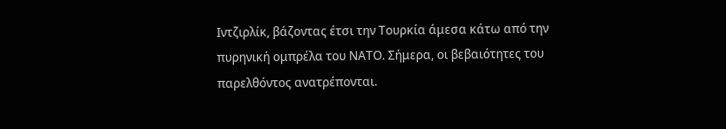Ιντζιρλίκ, βάζοντας έτσι την Τουρκία άμεσα κάτω από την πυρηνική ομπρέλα του ΝΑΤΟ. Σήμερα, οι βεβαιότητες του παρελθόντος ανατρέπονται.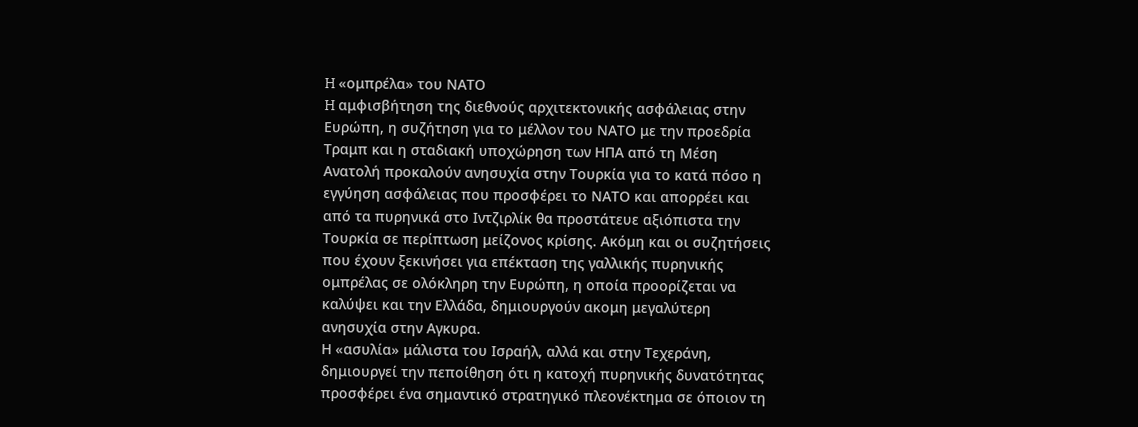H «ομπρέλα» του ΝΑΤΟ
H αμφισβήτηση της διεθνούς αρχιτεκτονικής ασφάλειας στην Ευρώπη, η συζήτηση για το μέλλον του ΝΑΤΟ με την προεδρία Τραμπ και η σταδιακή υποχώρηση των ΗΠΑ από τη Μέση Ανατολή προκαλούν ανησυχία στην Τουρκία για το κατά πόσο η εγγύηση ασφάλειας που προσφέρει το ΝΑΤΟ και απορρέει και από τα πυρηνικά στο Ιντζιρλίκ θα προστάτευε αξιόπιστα την Τουρκία σε περίπτωση μείζονος κρίσης. Ακόμη και οι συζητήσεις που έχουν ξεκινήσει για επέκταση της γαλλικής πυρηνικής ομπρέλας σε ολόκληρη την Ευρώπη, η οποία προορίζεται να καλύψει και την Ελλάδα, δημιουργούν ακομη μεγαλύτερη ανησυχία στην Αγκυρα.
Η «ασυλία» μάλιστα του Ισραήλ, αλλά και στην Τεχεράνη, δημιουργεί την πεποίθηση ότι η κατοχή πυρηνικής δυνατότητας προσφέρει ένα σημαντικό στρατηγικό πλεονέκτημα σε όποιον τη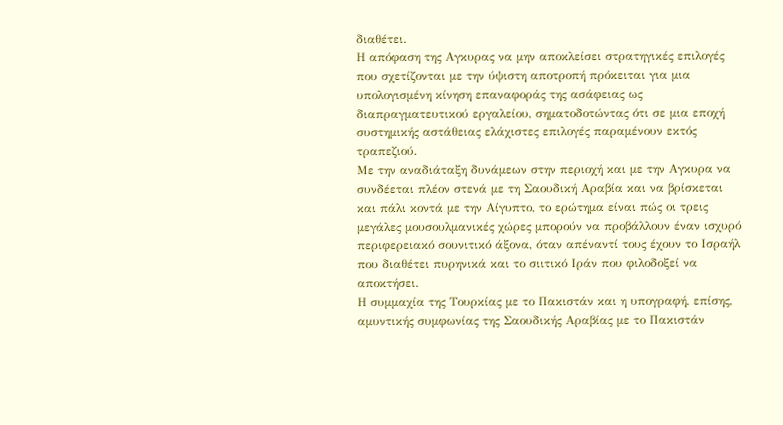διαθέτει.
Η απόφαση της Αγκυρας να μην αποκλείσει στρατηγικές επιλογές που σχετίζονται με την ύψιστη αποτροπή πρόκειται για μια υπολογισμένη κίνηση επαναφοράς της ασάφειας ως διαπραγματευτικού εργαλείου, σηματοδοτώντας ότι σε μια εποχή συστημικής αστάθειας ελάχιστες επιλογές παραμένουν εκτός τραπεζιού.
Με την αναδιάταξη δυνάμεων στην περιοχή και με την Αγκυρα να συνδέεται πλέον στενά με τη Σαουδική Αραβία και να βρίσκεται και πάλι κοντά με την Αίγυπτο, το ερώτημα είναι πώς οι τρεις μεγάλες μουσουλμανικές χώρες μπορούν να προβάλλουν έναν ισχυρό περιφερειακό σουνιτικό άξονα, όταν απέναντί τους έχουν το Ισραήλ που διαθέτει πυρηνικά και το σιιτικό Ιράν που φιλοδοξεί να αποκτήσει.
Η συμμαχία της Τουρκίας με το Πακιστάν και η υπογραφή, επίσης, αμυντικής συμφωνίας της Σαουδικής Αραβίας με το Πακιστάν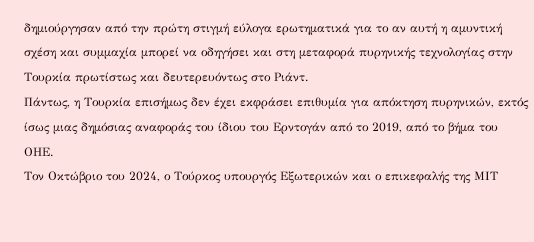δημιούργησαν από την πρώτη στιγμή εύλογα ερωτηματικά για το αν αυτή η αμυντική σχέση και συμμαχία μπορεί να οδηγήσει και στη μεταφορά πυρηνικής τεχνολογίας στην Τουρκία πρωτίστως και δευτερευόντως στο Ριάντ.
Πάντως, η Τουρκία επισήμως δεν έχει εκφράσει επιθυμία για απόκτηση πυρηνικών, εκτός ίσως μιας δημόσιας αναφοράς του ίδιου του Ερντογάν από το 2019, από το βήμα του ΟΗΕ.
Τον Οκτώβριο του 2024, ο Τούρκος υπουργός Εξωτερικών και ο επικεφαλής της ΜΙΤ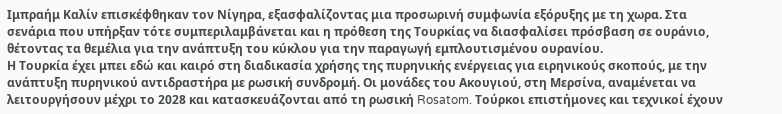Ιμπραήμ Καλίν επισκέφθηκαν τον Νίγηρα, εξασφαλίζοντας μια προσωρινή συμφωνία εξόρυξης με τη χωρα. Στα σενάρια που υπήρξαν τότε συμπεριλαμβάνεται και η πρόθεση της Τουρκίας να διασφαλίσει πρόσβαση σε ουράνιο, θέτοντας τα θεμέλια για την ανάπτυξη του κύκλου για την παραγωγή εμπλουτισμένου ουρανίου.
Η Τουρκία έχει μπει εδώ και καιρό στη διαδικασία χρήσης της πυρηνικής ενέργειας για ειρηνικούς σκοπούς, με την ανάπτυξη πυρηνικού αντιδραστήρα με ρωσική συνδρομή. Οι μονάδες του Ακουγιού, στη Μερσίνα, αναμένεται να λειτουργήσουν μέχρι το 2028 και κατασκευάζονται από τη ρωσική Rosatom. Τούρκοι επιστήμονες και τεχνικοί έχουν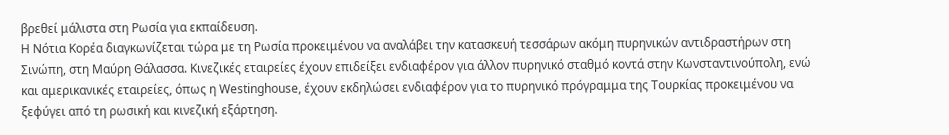βρεθεί μάλιστα στη Ρωσία για εκπαίδευση.
Η Νότια Κορέα διαγκωνίζεται τώρα με τη Ρωσία προκειμένου να αναλάβει την κατασκευή τεσσάρων ακόμη πυρηνικών αντιδραστήρων στη Σινώπη, στη Μαύρη Θάλασσα. Κινεζικές εταιρείες έχουν επιδείξει ενδιαφέρον για άλλον πυρηνικό σταθμό κοντά στην Κωνσταντινούπολη, ενώ και αμερικανικές εταιρείες, όπως η Westinghouse, έχουν εκδηλώσει ενδιαφέρον για το πυρηνικό πρόγραμμα της Τουρκίας προκειμένου να ξεφύγει από τη ρωσική και κινεζική εξάρτηση.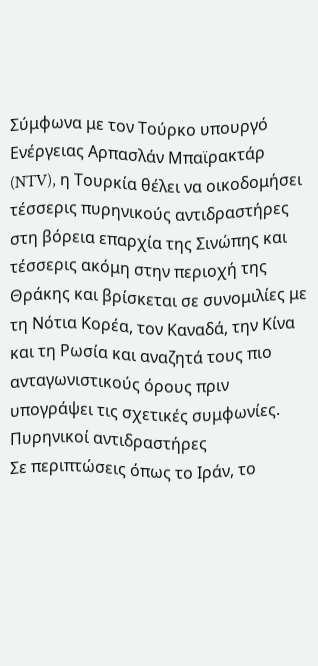Σύμφωνα με τον Τούρκο υπουργό Ενέργειας Αρπασλάν Μπαϊρακτάρ (NTV), η Τουρκία θέλει να οικοδομήσει τέσσερις πυρηνικούς αντιδραστήρες στη βόρεια επαρχία της Σινώπης και τέσσερις ακόμη στην περιοχή της Θράκης και βρίσκεται σε συνομιλίες με τη Νότια Κορέα, τον Καναδά, την Κίνα και τη Ρωσία και αναζητά τους πιο ανταγωνιστικούς όρους πριν υπογράψει τις σχετικές συμφωνίες.
Πυρηνικοί αντιδραστήρες
Σε περιπτώσεις όπως το Ιράν, το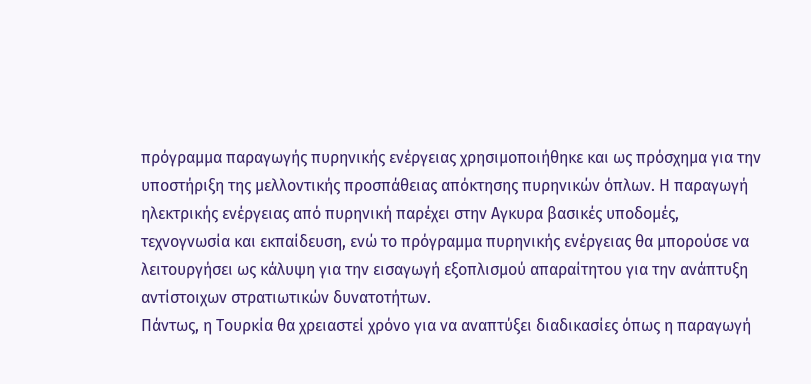πρόγραμμα παραγωγής πυρηνικής ενέργειας χρησιμοποιήθηκε και ως πρόσχημα για την υποστήριξη της μελλοντικής προσπάθειας απόκτησης πυρηνικών όπλων. Η παραγωγή ηλεκτρικής ενέργειας από πυρηνική παρέχει στην Αγκυρα βασικές υποδομές, τεχνογνωσία και εκπαίδευση, ενώ το πρόγραμμα πυρηνικής ενέργειας θα μπορούσε να λειτουργήσει ως κάλυψη για την εισαγωγή εξοπλισμού απαραίτητου για την ανάπτυξη αντίστοιχων στρατιωτικών δυνατοτήτων.
Πάντως, η Τουρκία θα χρειαστεί χρόνο για να αναπτύξει διαδικασίες όπως η παραγωγή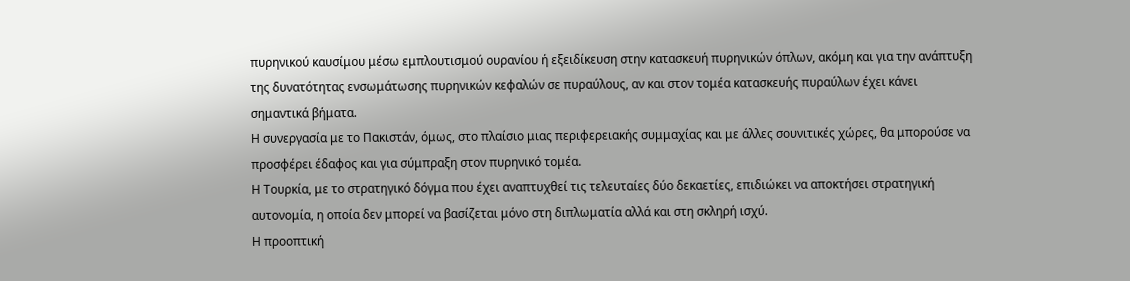πυρηνικού καυσίμου μέσω εμπλουτισμού ουρανίου ή εξειδίκευση στην κατασκευή πυρηνικών όπλων, ακόμη και για την ανάπτυξη της δυνατότητας ενσωμάτωσης πυρηνικών κεφαλών σε πυραύλους, αν και στον τομέα κατασκευής πυραύλων έχει κάνει σημαντικά βήματα.
Η συνεργασία με το Πακιστάν, όμως, στο πλαίσιο μιας περιφερειακής συμμαχίας και με άλλες σουνιτικές χώρες, θα μπορούσε να προσφέρει έδαφος και για σύμπραξη στον πυρηνικό τομέα.
Η Τουρκία, με το στρατηγικό δόγμα που έχει αναπτυχθεί τις τελευταίες δύο δεκαετίες, επιδιώκει να αποκτήσει στρατηγική αυτονομία, η οποία δεν μπορεί να βασίζεται μόνο στη διπλωματία αλλά και στη σκληρή ισχύ.
Η προοπτική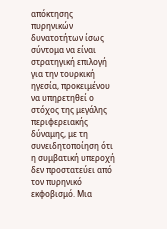απόκτησης πυρηνικών δυνατοτήτων ίσως σύντομα να είναι στρατηγική επιλογή για την τουρκική ηγεσία, προκειμένου να υπηρετηθεί ο στόχος της μεγάλης περιφερειακής δύναμης, με τη συνειδητοποίηση ότι η συμβατική υπεροχή δεν προστατεύει από τον πυρηνικό εκφοβισμό. Μια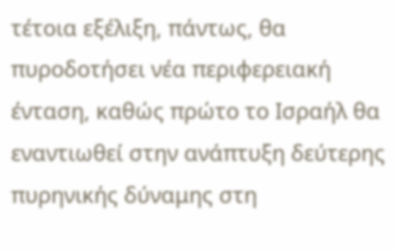τέτοια εξέλιξη, πάντως, θα πυροδοτήσει νέα περιφερειακή ένταση, καθώς πρώτο το Ισραήλ θα εναντιωθεί στην ανάπτυξη δεύτερης πυρηνικής δύναμης στη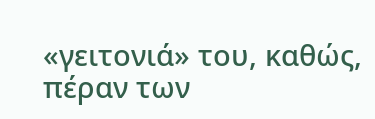«γειτονιά» του, καθώς, πέραν των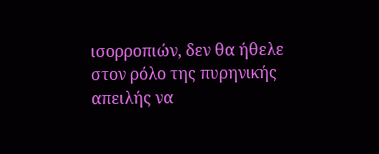ισορροπιών, δεν θα ήθελε στον ρόλο της πυρηνικής απειλής να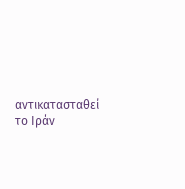αντικατασταθεί το Ιράν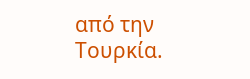από την Τουρκία.